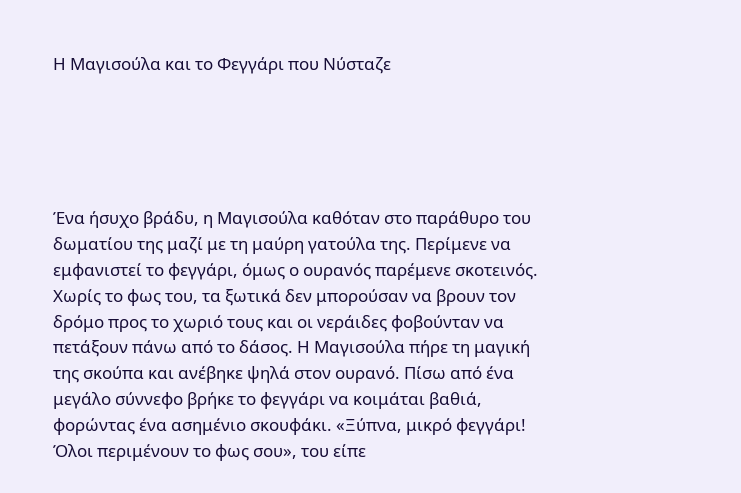Η Μαγισούλα και το Φεγγάρι που Νύσταζε





Ένα ήσυχο βράδυ, η Μαγισούλα καθόταν στο παράθυρο του δωματίου της μαζί με τη μαύρη γατούλα της. Περίμενε να εμφανιστεί το φεγγάρι, όμως ο ουρανός παρέμενε σκοτεινός. Χωρίς το φως του, τα ξωτικά δεν μπορούσαν να βρουν τον δρόμο προς το χωριό τους και οι νεράιδες φοβούνταν να πετάξουν πάνω από το δάσος. Η Μαγισούλα πήρε τη μαγική της σκούπα και ανέβηκε ψηλά στον ουρανό. Πίσω από ένα μεγάλο σύννεφο βρήκε το φεγγάρι να κοιμάται βαθιά, φορώντας ένα ασημένιο σκουφάκι. «Ξύπνα, μικρό φεγγάρι! Όλοι περιμένουν το φως σου», του είπε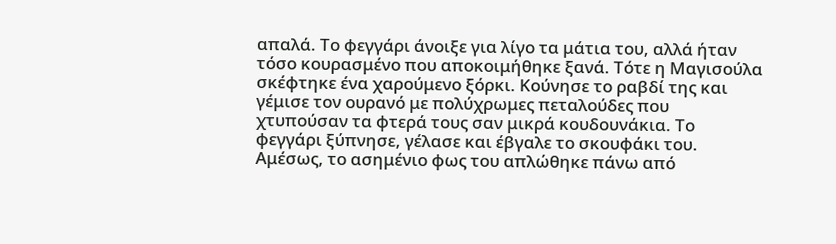απαλά. Το φεγγάρι άνοιξε για λίγο τα μάτια του, αλλά ήταν τόσο κουρασμένο που αποκοιμήθηκε ξανά. Τότε η Μαγισούλα σκέφτηκε ένα χαρούμενο ξόρκι. Κούνησε το ραβδί της και γέμισε τον ουρανό με πολύχρωμες πεταλούδες που χτυπούσαν τα φτερά τους σαν μικρά κουδουνάκια. Το φεγγάρι ξύπνησε, γέλασε και έβγαλε το σκουφάκι του. Αμέσως, το ασημένιο φως του απλώθηκε πάνω από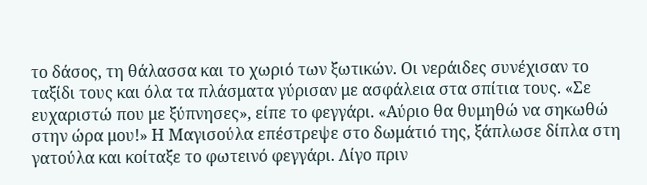το δάσος, τη θάλασσα και το χωριό των ξωτικών. Οι νεράιδες συνέχισαν το ταξίδι τους και όλα τα πλάσματα γύρισαν με ασφάλεια στα σπίτια τους. «Σε ευχαριστώ που με ξύπνησες», είπε το φεγγάρι. «Αύριο θα θυμηθώ να σηκωθώ στην ώρα μου!» Η Μαγισούλα επέστρεψε στο δωμάτιό της, ξάπλωσε δίπλα στη γατούλα και κοίταξε το φωτεινό φεγγάρι. Λίγο πριν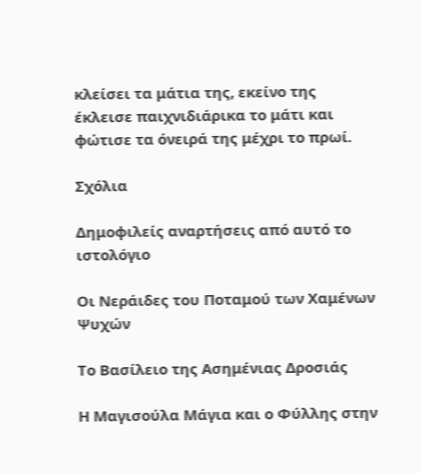κλείσει τα μάτια της, εκείνο της έκλεισε παιχνιδιάρικα το μάτι και φώτισε τα όνειρά της μέχρι το πρωί.

Σχόλια

Δημοφιλείς αναρτήσεις από αυτό το ιστολόγιο

Οι Νεράιδες του Ποταμού των Χαμένων Ψυχών

Το Βασίλειο της Ασημένιας Δροσιάς

Η Μαγισούλα Μάγια και ο Φύλλης στην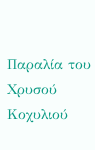Παραλία του Χρυσού Κοχυλιού